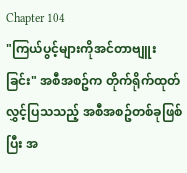Chapter 104
"ကြယ်ပွင့်များကိုအင်တာဗျူးခြင်း" အစီအစဥ်က တိုက်ရိုက်ထုတ်လွှင့်ပြသသည့် အစီအစဥ်တစ်ခုဖြစ်ပြီး အ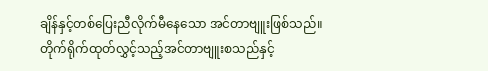ချိန်နှင့်တစ်ပြေးညီလိုက်မီနေသော အင်တာဗျူးဖြစ်သည်။
တိုက်ရိုက်ထုတ်လွှင့်သည့်အင်တာဗျူးစသည်နှင့်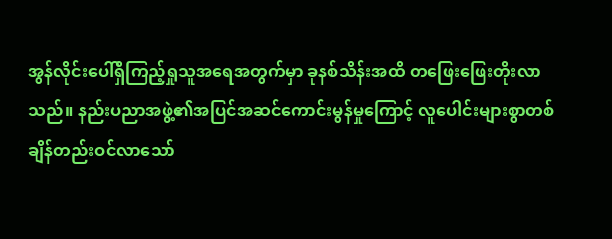အွန်လိုင်းပေါ်ရှိကြည့်ရှုသူအရေအတွက်မှာ ခုနစ်သိန်းအထိ တဖြေးဖြေးတိုးလာသည်။ နည်းပညာအဖွဲ့၏အပြင်အဆင်ကောင်းမွန်မှုကြောင့် လူပေါင်းများစွာတစ်ချိန်တည်းဝင်လာသော်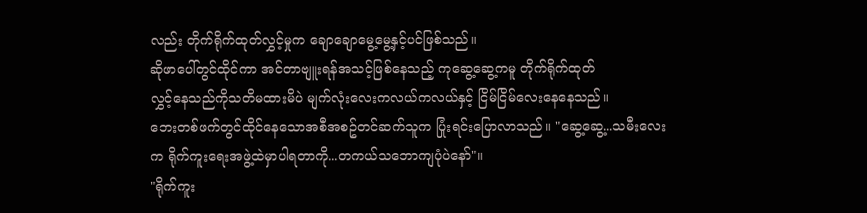လည်း တိုက်ရိုက်ထုတ်လွှင့်မှုက ချောချောမွေ့မွေ့နှင့်ပင်ဖြစ်သည်။
ဆိုဖာပေါ်တွင်ထိုင်ကာ အင်တာဗျူးရန်အသင့်ဖြစ်နေသည့် ကုဆွေ့ဆွေ့ကမူ တိုက်ရိုက်ထုတ်
လွှင့်နေသည်ကိုသတိမထားမိပဲ မျက်လုံးလေးကလယ်ကလယ်နှင့် ငြိမ်ငြိမ်လေးနေနေသည်။
ဘေးတစ်ဖက်တွင်ထိုင်နေသောအစီအစဥ်တင်ဆက်သူက ပြုံးရင်းပြောလာသည်။ "ဆွေ့ဆွေ့...သမီးလေးက ရိုက်ကူးရေးအဖွဲ့ထဲမှာပါရတာကို...တကယ်သဘောကျပုံပဲနော်"။
"ရိုက်ကူး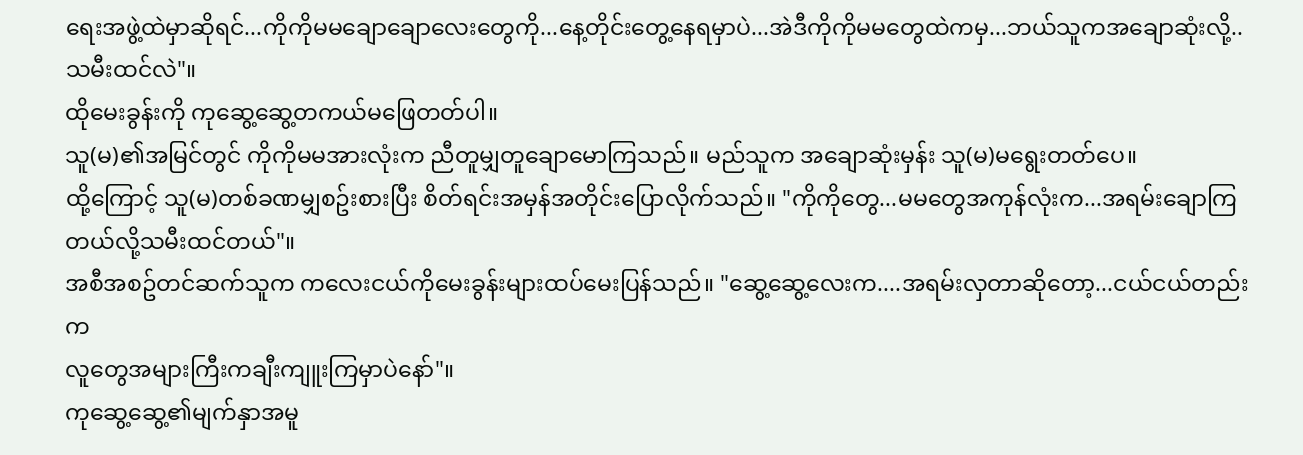ရေးအဖွဲ့ထဲမှာဆိုရင်...ကိုကိုမမချောချောလေးတွေကို...နေ့တိုင်းတွေ့နေရမှာပဲ...အဲဒီကိုကိုမမတွေထဲကမှ...ဘယ်သူကအချောဆုံးလို့..သမီးထင်လဲ"။
ထိုမေးခွန်းကို ကုဆွေ့ဆွေ့တကယ်မဖြေတတ်ပါ။
သူ(မ)၏အမြင်တွင် ကိုကိုမမအားလုံးက ညီတူမျှတူချောမောကြသည်။ မည်သူက အချောဆုံးမှန်း သူ(မ)မရွေးတတ်ပေ။
ထို့ကြောင့် သူ(မ)တစ်ခဏမျှစဥ်းစားပြီး စိတ်ရင်းအမှန်အတိုင်းပြောလိုက်သည်။ "ကိုကိုတွေ...မမတွေအကုန်လုံးက...အရမ်းချောကြတယ်လို့သမီးထင်တယ်"။
အစီအစဥ်တင်ဆက်သူက ကလေးငယ်ကိုမေးခွန်းများထပ်မေးပြန်သည်။ "ဆွေ့ဆွေ့လေးက....အရမ်းလှတာဆိုတော့...ငယ်ငယ်တည်းက
လူတွေအများကြီးကချီးကျူးကြမှာပဲနော်"။
ကုဆွေ့ဆွေ့၏မျက်နှာအမူ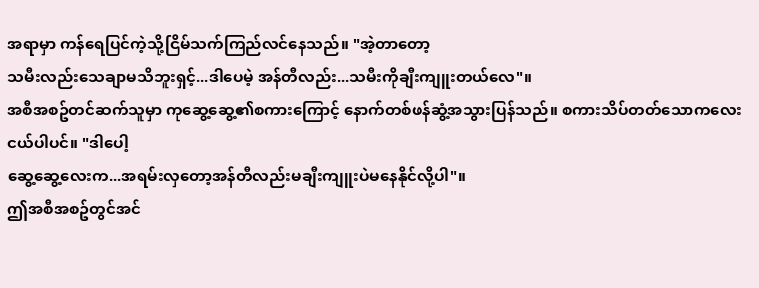အရာမှာ ကန်ရေပြင်ကဲ့သို့ငြိမ်သက်ကြည်လင်နေသည်။ "အဲ့တာတော့
သမီးလည်းသေချာမသိဘူးရှင့်...ဒါပေမဲ့ အန်တီလည်း...သမီးကိုချီးကျူးတယ်လေ"။
အစီအစဥ်တင်ဆက်သူမှာ ကုဆွေ့ဆွေ့၏စကားကြောင့် နောက်တစ်ဖန်ဆွံ့အသွားပြန်သည်။ စကားသိပ်တတ်သောကလေးငယ်ပါပင်။ "ဒါပေါ့
ဆွေ့ဆွေ့လေးက...အရမ်းလှတော့အန်တီလည်းမချီးကျူးပဲမနေနိုင်လို့ပါ"။
ဤအစီအစဥ်တွင်အင်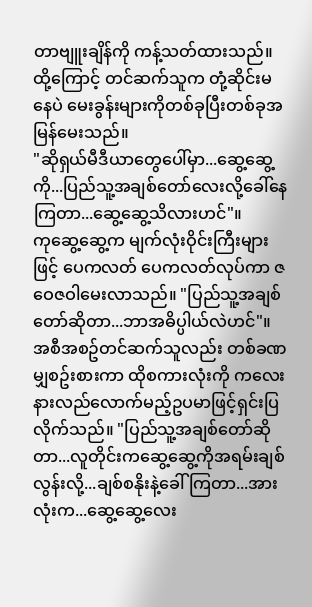တာဗျူးချိန်ကို ကန့်သတ်ထားသည်။ ထို့ကြောင့် တင်ဆက်သူက တုံ့ဆိုင်းမနေပဲ မေးခွန်းများကိုတစ်ခုပြီးတစ်ခုအမြန်မေးသည်။
"ဆိုရှယ်မီဒီယာတွေပေါ်မှာ...ဆွေ့ဆွေ့ကို...ပြည်သူ့အချစ်တော်လေးလို့ခေါ်နေကြတာ...ဆွေ့ဆွေ့သိလားဟင်"။
ကုဆွေ့ဆွေ့က မျက်လုံးဝိုင်းကြီးများဖြင့် ပေကလတ် ပေကလတ်လုပ်ကာ ဇဝေဇဝါမေးလာသည်။ "ပြည်သူ့အချစ်တော်ဆိုတာ...ဘာအဓိပ္ပါယ်လဲဟင်"။
အစီအစဥ်တင်ဆက်သူလည်း တစ်ခဏမျှစဥ်းစားကာ ထိုစကားလုံးကို ကလေးနားလည်လောက်မည့်ဥပမာဖြင့်ရှင်းပြလိုက်သည်။ "ပြည်သူ့အချစ်တော်ဆိုတာ...လူတိုင်းကဆွေ့ဆွေ့ကိုအရမ်းချစ်လွန်းလို့...ချစ်စနိုးနဲ့ခေါ်ကြတာ...အားလုံးက...ဆွေ့ဆွေ့လေး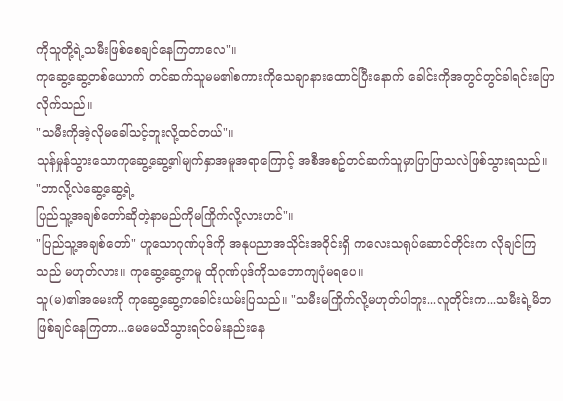ကိုသူတို့ရဲ့သမီးဖြစ်စေချင်နေကြတာလေ"။
ကုဆွေ့ဆွေ့တစ်ယောက် တင်ဆက်သူမမ၏စကားကိုသေချာနားထောင်ပြီးနောက် ခေါင်းကိုအတွင်တွင်ခါရင်းပြောလိုက်သည်။
"သမီးကိုအဲ့လိုမခေါ်သင့်ဘူးလို့ထင်တယ်"။
သုန်မှုန်သွားသောကုဆွေ့ဆွေ့၏မျက်နှာအမူအရာကြောင့် အစီအစဥ်တင်ဆက်သူမှာပြာပြာသလဲဖြစ်သွားရသည်။ "ဘာလို့လဲဆွေ့ဆွေ့ရဲ့
ပြည်သူ့အချစ်တော်ဆိုတဲ့နာမည်ကိုမကြိုက်လို့လားဟင်"။
"ပြည်သူ့အချစ်တော်" ဟူသောဂုဏ်ပုဒ်ကို အနုပညာအသိုင်းအဝိုင်းရှိ ကလေးသရုပ်ဆောင်တိုင်းက လိုချင်ကြသည် မဟုတ်လား။ ကုဆွေ့ဆွေ့ကမူ ထိုဂုဏ်ပုဒ်ကိုသဘောကျပုံမရပေ။
သူ(မ)၏အမေးကို ကုဆွေ့ဆွေ့ကခေါင်းယမ်းပြသည်။ "သမီးမကြိုက်လို့မဟုတ်ပါဘူး...လူတိုင်းက...သမီးရဲ့မိဘဖြစ်ချင်နေကြတာ...မေမေသိသွားရင်ဝမ်းနည်းနေ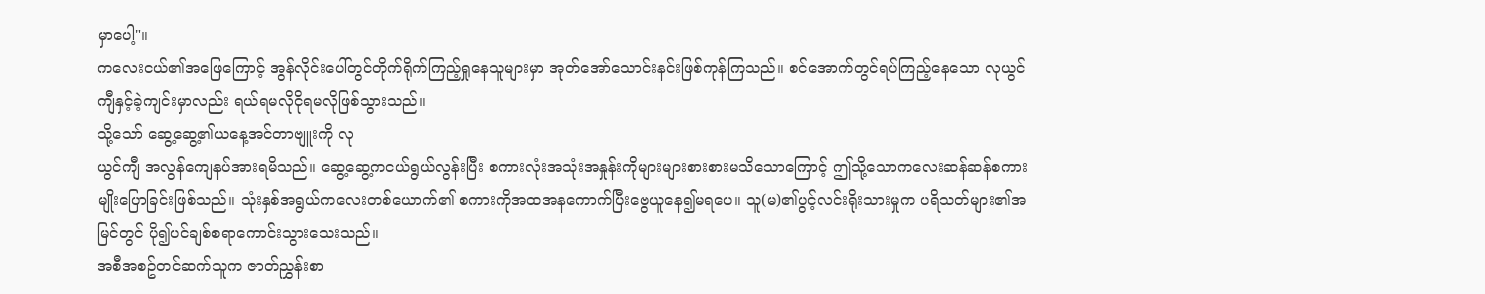မှာပေါ့"။
ကလေးငယ်၏အဖြေကြောင့် အွန်လိုင်းပေါ်တွင်တိုက်ရိုက်ကြည့်ရှုနေသူများမှာ အုတ်အော်သောင်းနင်းဖြစ်ကုန်ကြသည်။ စင်အောက်တွင်ရပ်ကြည့်နေသော လုယွင်ကျီနှင့်ခဲ့ကျင်းမှာလည်း ရယ်ရမလိုငိုရမလိုဖြစ်သွားသည်။
သို့သော် ဆွေ့ဆွေ့၏ယနေ့အင်တာဗျူးကို လု
ယွင်ကျီ အလွန်ကျေနပ်အားရမိသည်။ ဆွေ့ဆွေ့ကငယ်ရွယ်လွန်းပြီး စကားလုံးအသုံးအနှုန်းကိုများများစားစားမသိသောကြောင့် ဤသို့သောကလေးဆန်ဆန်စကားမျိုးပြောခြင်းဖြစ်သည်။ သုံးနှစ်အရွယ်ကလေးတစ်ယောက်၏ စကားကိုအထအနကောက်ပြီးဗွေယူနေ၍မရပေ။ သူ(မ)၏ပွင့်လင်းရိုးသားမှုက ပရိသတ်များ၏အမြင်တွင် ပို၍ပင်ချစ်စရာကောင်းသွားသေးသည်။
အစီအစဥ်တင်ဆက်သူက ဇာတ်ညွှန်းစာ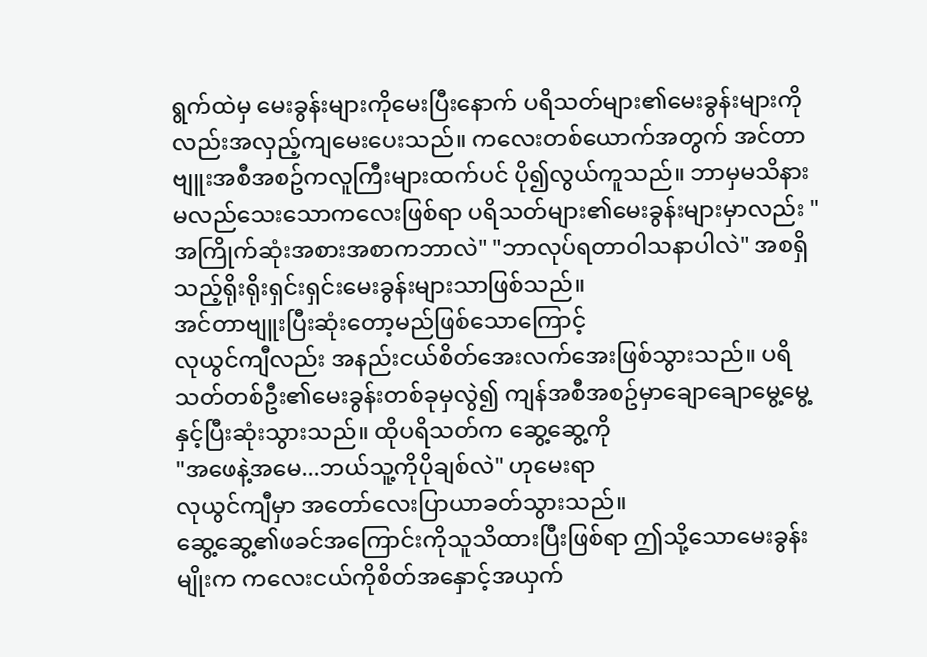ရွက်ထဲမှ မေးခွန်းများကိုမေးပြီးနောက် ပရိသတ်များ၏မေးခွန်းများကိုလည်းအလှည့်ကျမေးပေးသည်။ ကလေးတစ်ယောက်အတွက် အင်တာဗျူးအစီအစဥ်ကလူကြီးများထက်ပင် ပို၍လွယ်ကူသည်။ ဘာမှမသိနားမလည်သေးသောကလေးဖြစ်ရာ ပရိသတ်များ၏မေးခွန်းများမှာလည်း "အကြိုက်ဆုံးအစားအစာကဘာလဲ" "ဘာလုပ်ရတာဝါသနာပါလဲ" အစရှိသည့်ရိုးရိုးရှင်းရှင်းမေးခွန်းများသာဖြစ်သည်။
အင်တာဗျူးပြီးဆုံးတော့မည်ဖြစ်သောကြောင့်
လုယွင်ကျီလည်း အနည်းငယ်စိတ်အေးလက်အေးဖြစ်သွားသည်။ ပရိသတ်တစ်ဦး၏မေးခွန်းတစ်ခုမှလွဲ၍ ကျန်အစီအစဥ်မှာချောချောမွေ့မွေ့နှင့်ပြီးဆုံးသွားသည်။ ထိုပရိသတ်က ဆွေ့ဆွေ့ကို
"အဖေနဲ့အမေ...ဘယ်သူ့ကိုပိုချစ်လဲ" ဟုမေးရာ
လုယွင်ကျီမှာ အတော်လေးပြာယာခတ်သွားသည်။
ဆွေ့ဆွေ့၏ဖခင်အကြောင်းကိုသူသိထားပြီးဖြစ်ရာ ဤသို့သောမေးခွန်းမျိုးက ကလေးငယ်ကိုစိတ်အနှောင့်အယှက်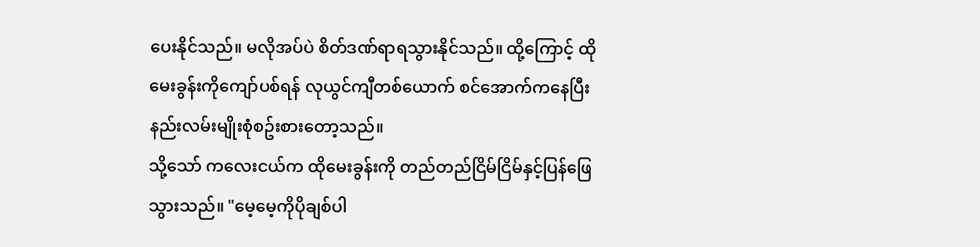ပေးနိုင်သည်။ မလိုအပ်ပဲ စိတ်ဒဏ်ရာရသွားနိုင်သည်။ ထို့ကြောင့် ထိုမေးခွန်းကိုကျော်ပစ်ရန် လုယွင်ကျီတစ်ယောက် စင်အောက်ကနေပြီးနည်းလမ်းမျိုးစုံစဥ်းစားတော့သည်။
သို့သော် ကလေးငယ်က ထိုမေးခွန်းကို တည်တည်ငြိမ်ငြိမ်နှင့်ပြန်ဖြေသွားသည်။ "မေ့မေ့ကိုပိုချစ်ပါ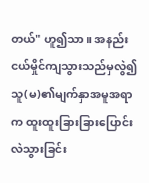တယ်" ဟူ၍သာ။ အနည်းငယ်မှိုင်ကျသွားသည်မှလွဲ၍ သူ(မ)၏မျက်နှာအမူအရာက ထူးထူးခြားခြားပြောင်းလဲသွားခြင်း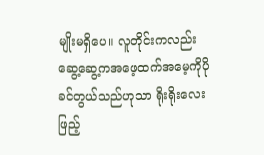မျိုးမရှိပေ။ လူတိုင်းကလည်း ဆွေ့ဆွေ့ကအဖေ့ထက်အမေ့ကိုပိုခင်တွယ်သည်ဟုသာ ရိုးရိုးလေးဖြည့်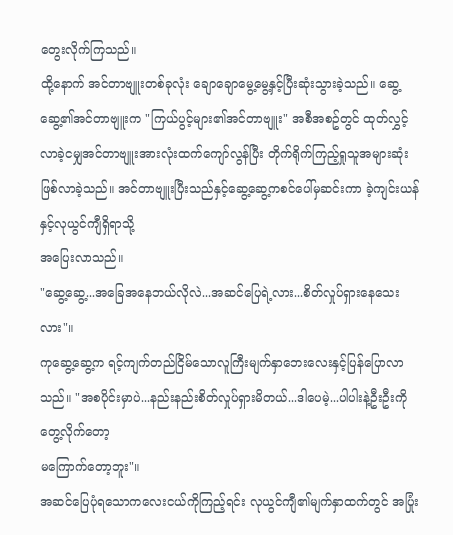တွေးလိုက်ကြသည်။
ထို့နောက် အင်တာဗျူးတစ်ခုလုံး ချောချောမွေ့မွေ့နှင့်ပြီးဆုံးသွားခဲ့သည်။ ဆွေ့ဆွေ့၏အင်တာဗျူးက "ကြယ်ပွင့်များ၏အင်တာဗျူး" အစီအစဥ်တွင် ထုတ်လွှင့်လာခဲ့ငမျှအင်တာဗျူးအားလုံးထက်ကျော်လွန်ပြီး တိုက်ရိုက်ကြည့်ရှုသူအများဆုံးဖြစ်လာခဲ့သည်။ အင်တာဗျူးပြီးသည်နှင့်ဆွေ့ဆွေ့ကစင်ပေါ်မှဆင်းကာ ခဲ့ကျင်းယန်နှင့်လုယွင်ကျီရှိရာသို့
အပြေးလာသည်။
"ဆွေ့ဆွေ့...အခြေအနေဘယ်လိုလဲ...အဆင်ပြေရဲ့လား...စိတ်လှုပ်ရှားနေသေးလား"။
ကုဆွေ့ဆွေ့က ရင့်ကျက်တည်ငြိမ်သောလူကြီးမျက်နှာဘေးလေးနှင့်ပြန်ပြောလာသည်။ "အစပိုင်းမှာပဲ...နည်းနည်းစိတ်လှုပ်ရှားမိတယ်...ဒါပေမဲ့...ပါပါးနဲ့ဦးဦးကိုတွေ့လိုက်တော့
မကြောက်တော့ဘူး"။
အဆင်ပြေပုံရသောကလေးငယ်ကိုကြည့်ရင်း လုယွင်ကျီ၏မျက်နှာထက်တွင် အပြုံး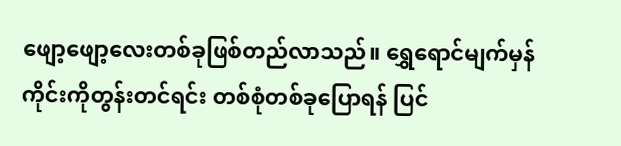ဖျော့ဖျော့လေးတစ်ခုဖြစ်တည်လာသည်။ ရွှေရောင်မျက်မှန်ကိုင်းကိုတွန်းတင်ရင်း တစ်စုံတစ်ခုပြောရန် ပြင်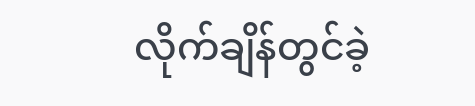လိုက်ချိန်တွင်ခဲ့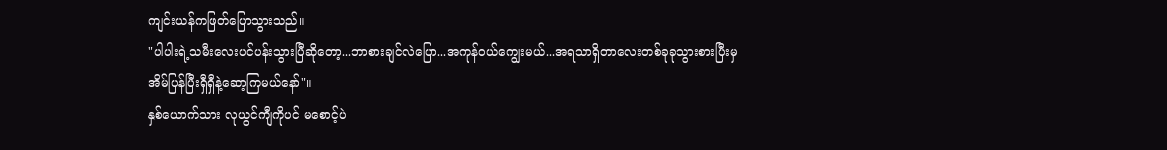ကျင်းယန်ကဖြတ်ပြောသွားသည်။
"ပါပါးရဲ့သမီးလေးပင်ပန်းသွားပြီဆိုတော့...ဘာစားချင်လဲပြော...အကုန်ဝယ်ကျွေးမယ်...အရသာရှိတာလေးတစ်ခုခုသွားစားပြီးမှ
အိမ်ပြန်ပြီးရှီရှီနဲ့ဆော့ကြမယ်နော်"။
နှစ်ယောက်သား လုယွင်ကျီကိုပင် မစောင့်ပဲ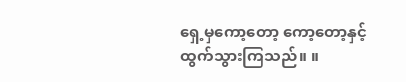ရှေ့မှကော့တော့ ကော့တော့နှင့်ထွက်သွားကြသည်။ ။